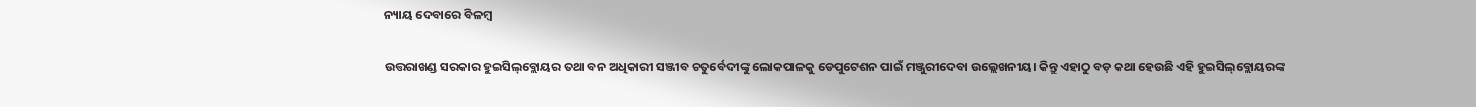ନ୍ୟାୟ ଦେବାରେ ବିଳମ୍ବ

ଉତ୍ତରାଖଣ୍ଡ ସରକାର ହୁଇସିଲ୍‌ବ୍ଲୋୟର ତଥା ବନ ଅଧିକାରୀ ସଞ୍ଜୀବ ଚତୁର୍ବେଦୀଙ୍କୁ ଲୋକପାଳକୁ ଡେପୁଟେଶନ ପାଇଁ ମଞ୍ଜୁରୀଦେବା ଉଲ୍ଲେଖନୀୟ। କିନ୍ତୁ ଏହାଠୁ ବଡ଼ କଥା ହେଉଛି ଏହି ହୁଇସିଲ୍‌ବ୍ଲୋୟରଙ୍କ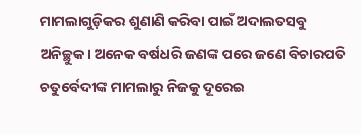ମାମଲାଗୁଡ଼ିକର ଶୁଣାଣି କରିବା ପାଇଁ ଅଦାଲତସବୁ ଅନିଚ୍ଛୁକ। ଅନେକ ବର୍ଷଧରି ଜଣଙ୍କ ପରେ ଜଣେ ବିଚାରପତି ଚତୁର୍ବେଦୀଙ୍କ ମାମଲାରୁ ନିଜକୁ ଦୂରେଇ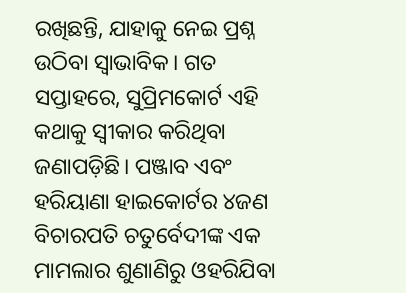ରଖିଛନ୍ତି, ଯାହାକୁ ନେଇ ପ୍ରଶ୍ନ ଉଠିବା ସ୍ବାଭାବିକ। ଗତ ସପ୍ତାହରେ, ସୁପ୍ରିମକୋର୍ଟ ଏହି କଥାକୁ ସ୍ବୀକାର କରିଥିବା ଜଣାପଡ଼ିଛି। ପଞ୍ଜାବ ଏବଂ ହରିୟାଣା ହାଇକୋର୍ଟର ୪ଜଣ ବିଚାରପତି ଚତୁର୍ବେଦୀଙ୍କ ଏକ ମାମଲାର ଶୁଣାଣିରୁ ଓହରିଯିବା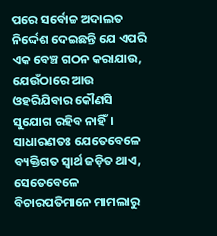ପରେ ସର୍ବୋଚ୍ଚ ଅଦାଲତ ନିର୍ଦ୍ଦେଶ ଦେଇଛନ୍ତି ଯେ ଏପରି ଏକ ବେଞ୍ଚ ଗଠନ କରାଯାଉ, ଯେଉଁଠାରେ ଆଉ ଓହରିଯିବାର କୌଣସି ସୁଯୋଗ ରହିବ ନାହିଁ। ସାଧାରଣତଃ ଯେତେବେଳେ ବ୍ୟକ୍ତିଗତ ସ୍ବାର୍ଥ ଜଡ଼ିତ ଥାଏ, ସେତେବେଳେ ବିଚାରପତିମାନେ ମାମଲାରୁ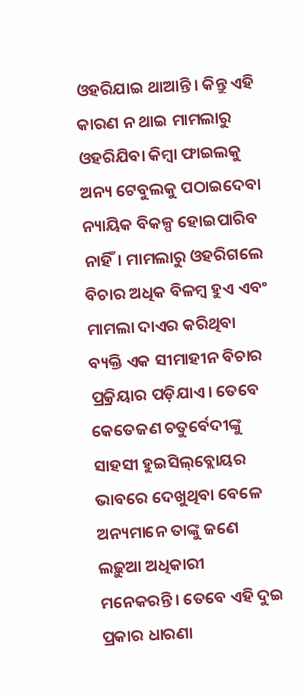ଓହରିଯାଇ ଥାଆନ୍ତି। କିନ୍ତୁ ଏହି କାରଣ ନ ଥାଇ ମାମଲାରୁ ଓହରିଯିବା କିମ୍ବା ଫାଇଲକୁ ଅନ୍ୟ ଟେବୁଲକୁ ପଠାଇଦେବା ନ୍ୟାୟିକ ବିକଳ୍ପ ହୋଇପାରିବ ନାହିଁ। ମାମଲାରୁ ଓହରିଗଲେ ବିଚାର ଅଧିକ ବିଳମ୍ବ ହୁଏ ଏବଂ ମାମଲା ଦାଏର କରିଥିବା ବ୍ୟକ୍ତି ଏକ ସୀମାହୀନ ବିଚାର ପ୍ର୍ରକିୟାର ପଡ଼ିଯାଏ। ତେବେ କେତେଜଣ ଚତୁର୍ବେଦୀଙ୍କୁ ସାହସୀ ହୁଇସିଲ୍‌ବ୍ଲୋୟର ଭାବରେ ଦେଖୁଥିବା ବେଳେ ଅନ୍ୟମାନେ ତାଙ୍କୁ ଜଣେ ଲଢ଼ୁଆ ଅଧିକାରୀ ମନେକରନ୍ତି। ତେବେ ଏହି ଦୁଇ ପ୍ରକାର ଧାରଣା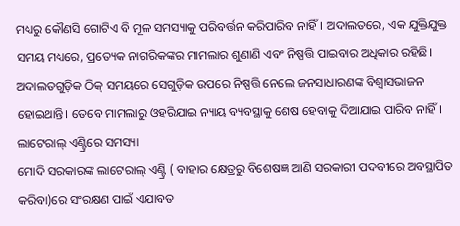ମଧ୍ୟରୁ କୌଣସି ଗୋଟିଏ ବି ମୂଳ ସମସ୍ୟାକୁ ପରିବର୍ତ୍ତନ କରିପାରିବ ନାହିଁ। ଅଦାଲତରେ, ଏକ ଯୁକ୍ତିଯୁକ୍ତ ସମୟ ମଧ୍ୟରେ, ପ୍ରତ୍ୟେକ ନାଗରିକଙ୍କର ମାମଲାର ଶୁଣାଣି ଏବଂ ନିଷ୍ପତ୍ତି ପାଇବାର ଅଧିକାର ରହିଛି। ଅଦାଲତଗୁଡ଼ିକ ଠିକ୍‌ ସମୟରେ ସେଗୁଡ଼ିକ ଉପରେ ନିଷ୍ପତ୍ତି ନେଲେ ଜନସାଧାରଣଙ୍କ ବିଶ୍ୱାସଭାଜନ ହୋଇଥାନ୍ତି। ତେବେ ମାମଲାରୁ ଓହରିଯାଇ ନ୍ୟାୟ ବ୍ୟବସ୍ଥାକୁ ଶେଷ ହେବାକୁ ଦିଆଯାଇ ପାରିବ ନାହିଁ।
ଲାଟେରାଲ୍‌ ଏଣ୍ଟ୍ରିରେ ସମସ୍ୟା
ମୋଦି ସରକାରଙ୍କ ଲାଟେରାଲ୍‌ ଏଣ୍ଟ୍ରି ( ବାହାର କ୍ଷେତ୍ରରୁ ବିଶେଷଜ୍ଞ ଆଣି ସରକାରୀ ପଦବୀରେ ଅବସ୍ଥାପିତ କରିବା)ରେ ସଂରକ୍ଷଣ ପାଇଁ ଏଯାବତ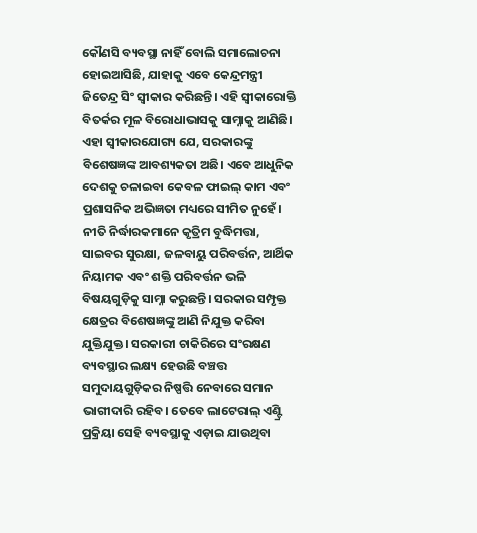କୌଣସି ବ୍ୟବସ୍ଥା ନାହିଁ ବୋଲି ସମାଲୋଚନା ହୋଇଆସିଛି, ଯାହାକୁ ଏବେ କେନ୍ଦ୍ରମନ୍ତ୍ରୀ ଜିତେନ୍ଦ୍ର ସିଂ ସ୍ବୀକାର କରିଛନ୍ତି। ଏହି ସ୍ବୀକାରୋକ୍ତି ବିତର୍କର ମୂଳ ବିରୋଧାଭାସକୁ ସାମ୍ନାକୁ ଆଣିଛି। ଏହା ସ୍ବୀକାରଯୋଗ୍ୟ ଯେ, ସରକାରଙ୍କୁ ବିଶେଷଜ୍ଞଙ୍କ ଆବଶ୍ୟକତା ଅଛି। ଏବେ ଆଧୁନିକ ଦେଶକୁ ଚଳାଇବା କେବଳ ଫାଇଲ୍‌ କାମ ଏବଂ ପ୍ରଶାସନିକ ଅଭିଜ୍ଞତା ମଧ୍ୟରେ ସୀମିତ ନୁହେଁ। ନୀତି ନିର୍ଦ୍ଧାରକମାନେ କୃତ୍ରିମ ବୁଦ୍ଧିମତ୍ତା, ସାଇବର ସୁରକ୍ଷା, ଜଳବାୟୁ ପରିବର୍ତ୍ତନ, ଆର୍ଥିକ ନିୟାମକ ଏବଂ ଶକ୍ତି ପରିବର୍ତ୍ତନ ଭଳି ବିଷୟଗୁଡ଼ିକୁ ସାମ୍ନା କରୁଛନ୍ତି। ସରକାର ସମ୍ପୃକ୍ତ କ୍ଷେତ୍ରର ବିଶେଷଜ୍ଞଙ୍କୁ ଆଣି ନିଯୁକ୍ତ କରିବା ଯୁକ୍ତିଯୁକ୍ତ। ସରକାରୀ ଚାକିରିରେ ସଂରକ୍ଷଣ ବ୍ୟବସ୍ଥାର ଲକ୍ଷ୍ୟ ହେଉଛି ବଞ୍ଚତ୍ତ ସମୁଦାୟଗୁଡ଼ିକର ନିଷ୍ପତ୍ତି ନେବାରେ ସମାନ ଭାଗୀଦାରି ରହିବ। ତେବେ ଲାଟେରାଲ୍‌ ଏଣ୍ଟ୍ରି ପ୍ରକ୍ରିୟା ସେହି ବ୍ୟବସ୍ଥାକୁ ଏଡ଼ାଇ ଯାଉଥିବା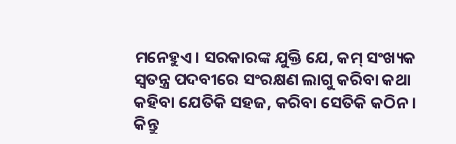ମନେହୁଏ। ସରକାରଙ୍କ ଯୁକ୍ତି ଯେ, କମ୍‌ ସଂଖ୍ୟକ ସ୍ବତନ୍ତ୍ର ପଦବୀରେ ସଂରକ୍ଷଣ ଲାଗୁ କରିବା କଥା କହିବା ଯେତିକି ସହଜ, କରିବା ସେତିକି କଠିନ। କିନ୍ତୁ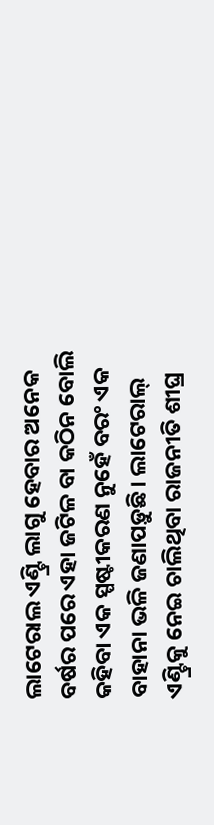ଲାଟେରାଲ ଏଣ୍ଟ୍ରି ଲାଗୁ ହେବାର ଅନେକ ବର୍ଷର ପରେ ଏହା ଜଟିଳ ବା କଠିନ ବୋଲି କହିବା ଏକ ସ୍ପଷ୍ଟୀକରଣ ନୁହେଁ ବରଂ ଏକ ବାହାନା ଭଳି ଜଣାପଡ଼ୁଛି। ଲାଟେରାଲ୍‌ ଏଣ୍ଟ୍ରିକୁ ନେଇ ଚାଲିଥିବା ରାଜନୀତି ଶୀଘ୍ର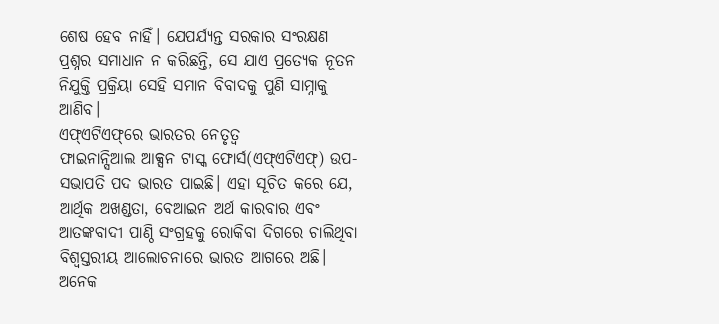ଶେଷ ହେବ ନାହିଁ। ଯେପର୍ଯ୍ୟନ୍ତ ସରକାର ସଂରକ୍ଷଣ ପ୍ରଶ୍ନର ସମାଧାନ ନ କରିଛନ୍ତି, ସେ ଯାଏ ପ୍ରତ୍ୟେକ ନୂତନ ନିଯୁକ୍ତି ପ୍ରକ୍ରିୟା ସେହି ସମାନ ବିବାଦକୁ ପୁଣି ସାମ୍ନାକୁ ଆଣିବ।
ଏଫ୍‌ଏଟିଏଫ୍‌ରେ ଭାରତର ନେତୃତ୍ୱ
ଫାଇନାନ୍ସିଆଲ ଆକ୍ସନ ଟାସ୍କ ଫୋର୍ସ(ଏଫ୍‌ଏଟିଏଫ୍‌) ଉପ-ସଭାପତି ପଦ ଭାରତ ପାଇଛି। ଏହା ସୂଚିତ କରେ ଯେ, ଆର୍ଥିକ ଅଖଣ୍ଡତା, ବେଆଇନ ଅର୍ଥ କାରବାର ଏବଂ ଆତଙ୍କବାଦୀ ପାଣ୍ଠି ସଂଗ୍ରହକୁ ରୋକିବା ଦିଗରେ ଚାଲିଥିବା ବିଶ୍ୱସ୍ତରୀୟ ଆଲୋଚନାରେ ଭାରତ ଆଗରେ ଅଛି। ଅନେକ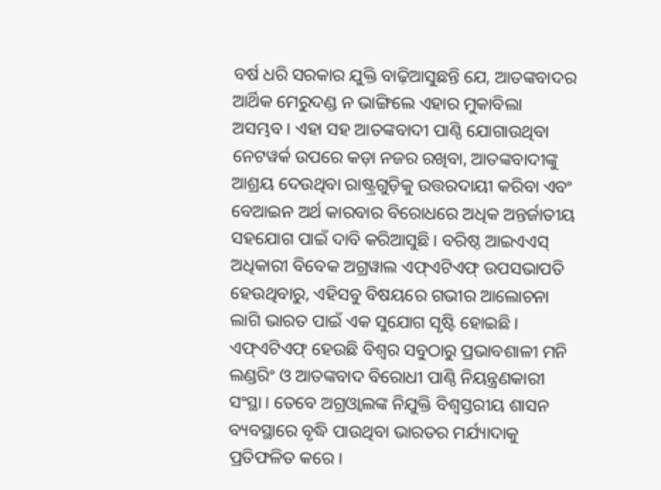ବର୍ଷ ଧରି ସରକାର ଯୁକ୍ତି ବାଢ଼ିଆସୁଛନ୍ତି ଯେ, ଆତଙ୍କବାଦର ଆର୍ଥିକ ମେରୁଦଣ୍ଡ ନ ଭାଙ୍ଗିଲେ ଏହାର ମୁକାବିଲା ଅସମ୍ଭବ। ଏହା ସହ ଆତଙ୍କବାଦୀ ପାଣ୍ଠି ଯୋଗାଉଥିବା ନେଟୱର୍କ ଉପରେ କଡ଼ା ନଜର ରଖିବା, ଆତଙ୍କବାଦୀଙ୍କୁ ଆଶ୍ରୟ ଦେଉଥିବା ରାଷ୍ଟ୍ରଗୁଡ଼ିକୁ ଉତ୍ତରଦାୟୀ କରିବା ଏବଂ ବେଆଇନ ଅର୍ଥ କାରବାର ବିରୋଧରେ ଅଧିକ ଅନ୍ତର୍ଜାତୀୟ ସହଯୋଗ ପାଇଁ ଦାବି କରିଆସୁଛି। ବରିଷ୍ଠ ଆଇଏଏସ୍‌ ଅଧିକାରୀ ବିବେକ ଅଗ୍ରୱାଲ ଏଫ୍‌ଏଟିଏଫ୍‌ ଉପସଭାପତି ହେଉଥିବାରୁ, ଏହିସବୁ ବିଷୟରେ ଗଭୀର ଆଲୋଚନା ଲାଗି ଭାରତ ପାଇଁ ଏକ ସୁଯୋଗ ସୃଷ୍ଟି ହୋଇଛି। ଏଫ୍‌ଏଟିଏଫ୍‌ ହେଉଛି ବିଶ୍ୱର ସବୁଠାରୁ ପ୍ରଭାବଶାଳୀ ମନି ଲଣ୍ଡରିଂ ଓ ଆତଙ୍କବାଦ ବିରୋଧୀ ପାଣ୍ଠି ନିୟନ୍ତ୍ରଣକାରୀ ସଂସ୍ଥା। ତେବେ ଅଗ୍ରଓ୍ବାଲଙ୍କ ନିଯୁକ୍ତି ବିଶ୍ୱସ୍ତରୀୟ ଶାସନ ବ୍ୟବସ୍ଥାରେ ବୃଦ୍ଧି ପାଉଥିବା ଭାରତର ମର୍ଯ୍ୟାଦାକୁ ପ୍ରତିଫଳିତ କରେ।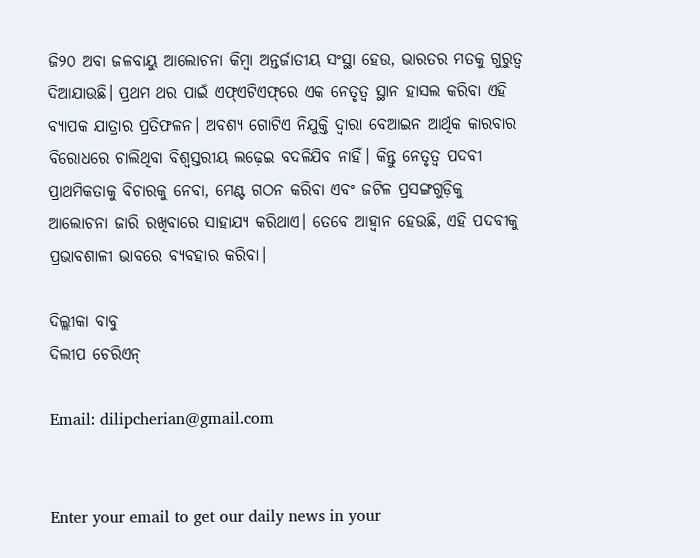ଜି୨୦ ଅବା ଜଳବାୟୁ ଆଲୋଚନା କିମ୍ବା ଅନ୍ତର୍ଜାତୀୟ ସଂସ୍ଥା ହେଉ, ଭାରତର ମତକୁ ଗୁରୁତ୍ୱ ଦିଆଯାଉଛି। ପ୍ରଥମ ଥର ପାଇଁ ଏଫ୍‌ଏଟିଏଫ୍‌ରେ ଏକ ନେତୃତ୍ୱ ସ୍ଥାନ ହାସଲ କରିବା ଏହି ବ୍ୟାପକ ଯାତ୍ରାର ପ୍ରତିଫଳନ। ଅବଶ୍ୟ ଗୋଟିଏ ନିଯୁକ୍ତି ଦ୍ୱାରା ବେଆଇନ ଆର୍ଥିକ କାରବାର ବିରୋଧରେ ଚାଲିଥିବା ବିଶ୍ୱସ୍ତରୀୟ ଲଢ଼େଇ ବଦଳିଯିବ ନାହିଁ। କିନ୍ତୁ ନେତୃତ୍ୱ ପଦବୀ ପ୍ରାଥମିକତାକୁ ବିଚାରକୁ ନେବା, ମେଣ୍ଟ ଗଠନ କରିବା ଏବଂ ଜଟିଳ ପ୍ରସଙ୍ଗଗୁଡ଼ିକୁ ଆଲୋଚନା ଜାରି ରଖିବାରେ ସାହାଯ୍ୟ କରିଥାଏ। ତେବେ ଆହ୍ବାନ ହେଉଛି, ଏହି ପଦବୀକୁ ପ୍ରଭାବଶାଳୀ ଭାବରେ ବ୍ୟବହାର କରିବା।

ଦିଲ୍ଲୀକା ବାବୁ
ଦିଲୀପ ଚେରିଏନ୍‌

Email: dilipcherian@gmail.com


Enter your email to get our daily news in your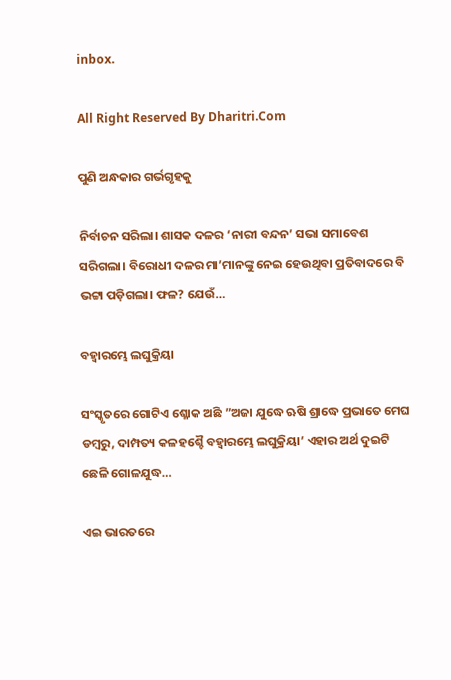inbox.

All Right Reserved By Dharitri.Com

ପୁଣି ଅନ୍ଧକାର ଗର୍ଭଗୃହକୁ

ନିର୍ବାଚନ ସରିଲା। ଶାସକ ଦଳର ‘ନାରୀ ବନ୍ଦନ’ ସଭା ସମାବେଶ ସରିଗଲା। ବିରୋଧୀ ଦଳର ମା’ମାନଙ୍କୁ ନେଇ ହେଉଥିବା ପ୍ରତିବାଦରେ ବି ଭଟ୍ଟା ପଡ଼ିଗଲା। ଫଳ? ଯେଉଁ…

ବହ୍ବାରମ୍ଭେ ଲଘୁକ୍ରିୟା

ସଂସ୍କୃତରେ ଗୋଟିଏ ଶ୍ଳୋକ ଅଛି ”ଅଜା ଯୁଦ୍ଧେ ଋଷି ଶ୍ରାଦ୍ଧେ ପ୍ରଭାତେ ମେଘ ଡମ୍ବରୁ, ଦାମ୍ପତ୍ୟ କଳହଶ୍ଚୈ ବହ୍ବାରମ୍ଭେ ଲଘୁକ୍ରିୟା’ ଏହାର ଅର୍ଥ ଦୁଇଟି ଛେଳି ଗୋଳଯୁଦ୍ଧ…

ଏଇ ଭାରତରେ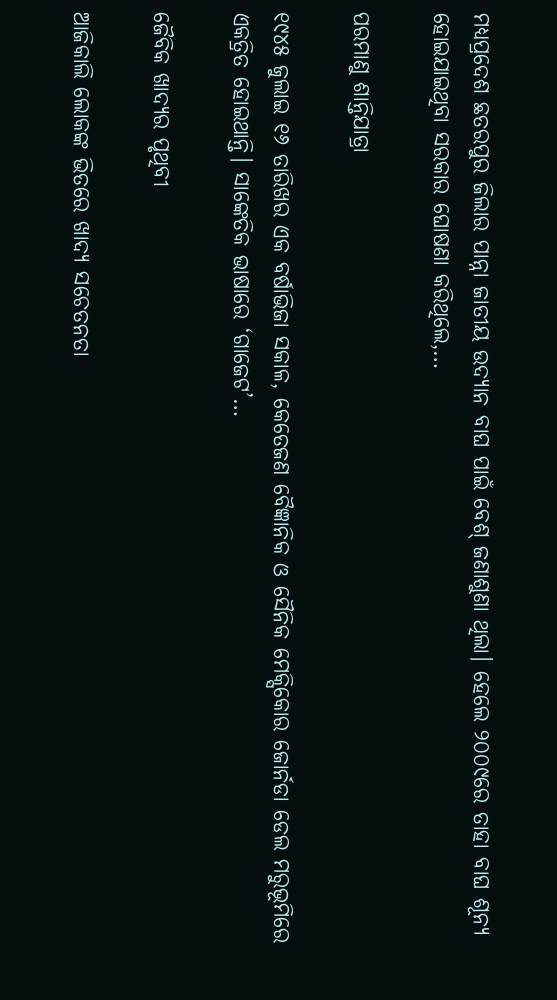ମଧ୍ୟପ୍ରଦେଶ ଛତରପୁର ଜିଲାର ପାନ୍ନା ଜାତୀୟ ଉଦ୍ୟାନ ବାଘ ପାଇଁ ବେଶ୍‌ ଜଣାଶୁଣା ଥିଲା। ହେଲେ ୨୦୦୯ରେ ତାହା ବାଘ ଶୂନ୍ୟ ହୋଇଯାଇଥିବା ସରକାର ଘୋଷଣା କରିଥିଲେ,…

ପରମାଣୁ ଶାନ୍ତିଯାତ୍ରା

୧୯୪୫ ଜୁଲାଇ ୧୬ ତାରିଖର ଏକ ବର୍ଷାଭିଜା ସକାଳ, କେତେଜଣ ବୈଜ୍ଞାନିକ ଓ ସୈନିକ ମେକ୍ସିକୋର ଜୋର୍ନଡା ଡେଲ ମରୁଭୂମିରେ ଏକତ୍ରିତ ହୋଇଥାନ୍ତି। ସାଙ୍କେତିକ ଭାଷାରେ ‘ଗାଜେଟ’…

ଜୈବିକ ଖାଦ୍ୟର ପୃଥିବୀ

ଆଜିକାଲି ଲୋକଙ୍କ ଭିତରେ ଖାଦ୍ୟ ସଚେତନତା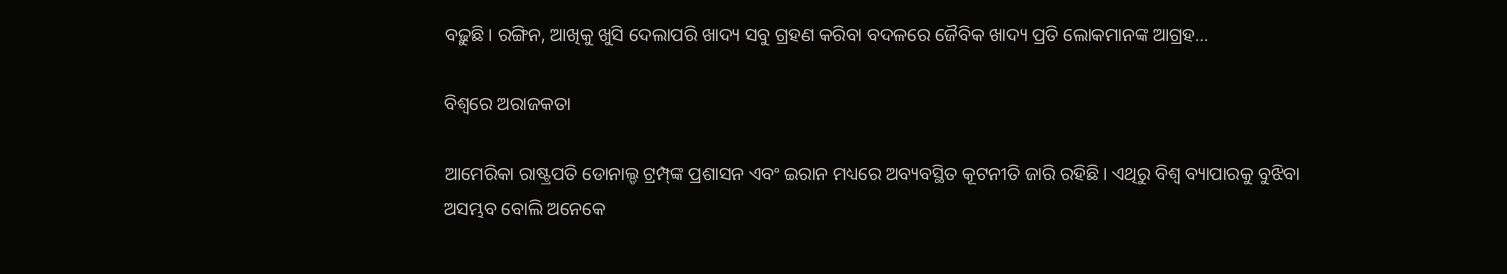ବଢ଼ୁଛି। ରଙ୍ଗିନ, ଆଖିକୁ ଖୁସି ଦେଲାପରି ଖାଦ୍ୟ ସବୁ ଗ୍ରହଣ କରିବା ବଦଳରେ ଜୈବିକ ଖାଦ୍ୟ ପ୍ରତି ଲୋକମାନଙ୍କ ଆଗ୍ରହ…

ବିଶ୍ୱରେ ଅରାଜକତା

ଆମେରିକା ରାଷ୍ଟ୍ରପତି ଡୋନାଲ୍ଡ ଟ୍ରମ୍ପ୍‌ଙ୍କ ପ୍ରଶାସନ ଏବଂ ଇରାନ ମଧ୍ୟରେ ଅବ୍ୟବସ୍ଥିତ କୂଟନୀତି ଜାରି ରହିଛି। ଏଥିରୁ ବିଶ୍ୱ ବ୍ୟାପାରକୁ ବୁଝିବା ଅସମ୍ଭବ ବୋଲି ଅନେକେ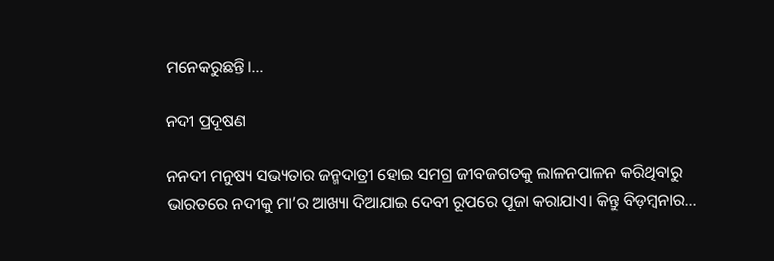ମନେକରୁଛନ୍ତି।…

ନଦୀ ପ୍ରଦୂଷଣ

ନନଦୀ ମନୁଷ୍ୟ ସଭ୍ୟତାର ଜନ୍ମଦାତ୍ରୀ ହୋଇ ସମଗ୍ର ଜୀବଜଗତକୁ ଲାଳନପାଳନ କରିଥିବାରୁ ଭାରତରେ ନଦୀକୁ ମା’ର ଆଖ୍ୟା ଦିଆଯାଇ ଦେବୀ ରୂପରେ ପୂଜା କରାଯାଏ। କିନ୍ତୁ ବିଡ଼ମ୍ବନାର…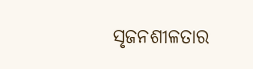ସୃଜନଶୀଳତାର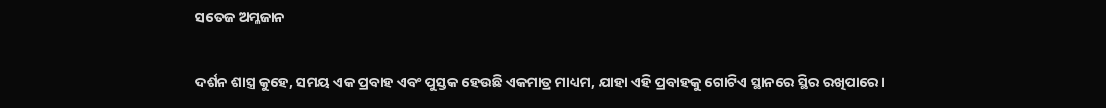ସତେଜ ଅମ୍ଳଜାନ

ଦର୍ଶନ ଶାସ୍ତ୍ର କୁହେ, ସମୟ ଏକ ପ୍ରବାହ ଏବଂ ପୁସ୍ତକ ହେଉଛି ଏକମାତ୍ର ମାଧ୍ୟମ, ଯାହା ଏହି ପ୍ରବାହକୁ ଗୋଟିଏ ସ୍ଥାନରେ ସ୍ଥିର ରଖିପାରେ।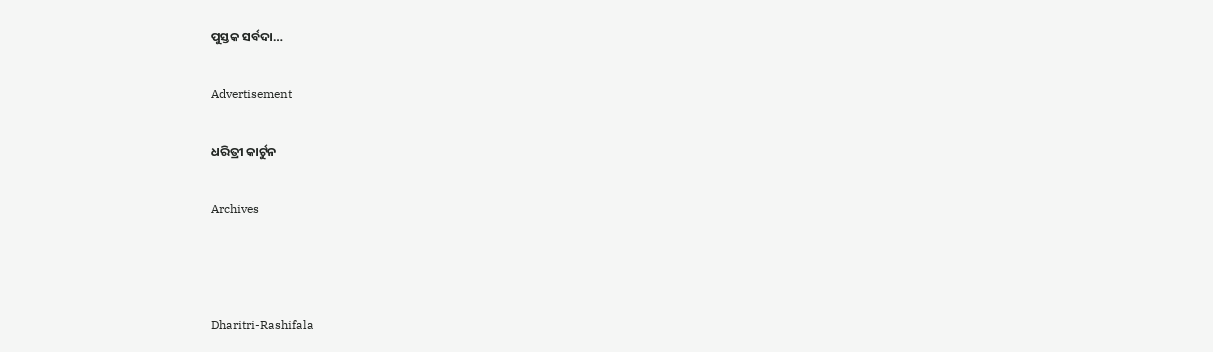ପୁସ୍ତକ ସର୍ବଦା…

Advertisement

ଧରିତ୍ରୀ କାର୍ଟୁନ

Archives



Dharitri-Rashifala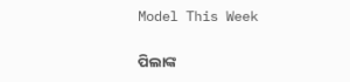Model This Week

ପିଲାଙ୍କ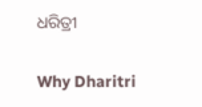ଧରିତ୍ରୀ

Why Dharitri